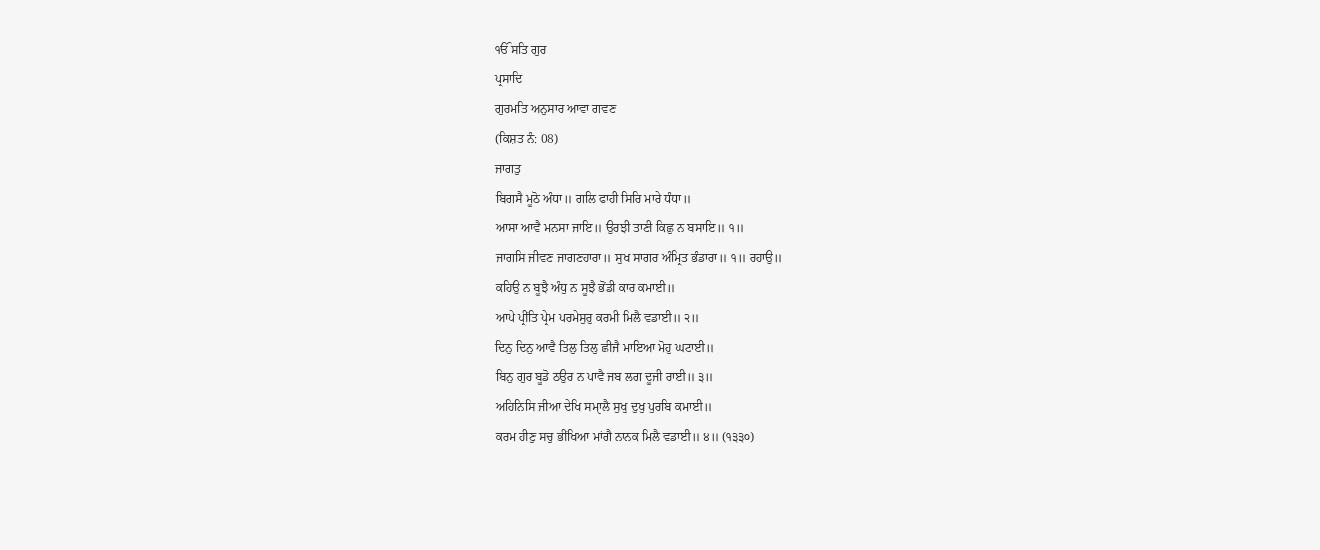ੴ ਸਤਿ ਗੁਰ
ਪ੍ਰਸਾਦਿ
ਗੁਰਮਤਿ ਅਨੁਸਾਰ ਆਵਾ ਗਵਣ
(ਕਿਸ਼ਤ ਨੰ: 08)
ਜਾਗਤੁ
ਬਿਗਸੈ ਮੂਠੋ ਅੰਧਾ॥ ਗਲਿ ਫਾਹੀ ਸਿਰਿ ਮਾਰੇ ਧੰਧਾ॥
ਆਸਾ ਆਵੈ ਮਨਸਾ ਜਾਇ॥ ਉਰਝੀ ਤਾਣੀ ਕਿਛੁ ਨ ਬਸਾਇ॥ ੧॥
ਜਾਗਸਿ ਜੀਵਣ ਜਾਗਣਹਾਰਾ॥ ਸੁਖ ਸਾਗਰ ਅੰਮ੍ਰਿਤ ਭੰਡਾਰਾ॥ ੧॥ ਰਹਾਉ॥
ਕਹਿਉ ਨ ਬੂਝੈ ਅੰਧੁ ਨ ਸੂਝੈ ਭੋਂਡੀ ਕਾਰ ਕਮਾਈ॥
ਆਪੇ ਪ੍ਰੀਂਤਿ ਪ੍ਰੇਮ ਪਰਮੇਸੁਰੁ ਕਰਮੀ ਮਿਲੈ ਵਡਾਈ॥ ੨॥
ਦਿਨੁ ਦਿਨੁ ਆਵੈ ਤਿਲੁ ਤਿਲੁ ਛੀਜੈ ਮਾਇਆ ਮੋਹੁ ਘਟਾਈ॥
ਬਿਨੁ ਗੁਰ ਬੂਡੋ ਠਉਰ ਨ ਪਾਵੈ ਜਬ ਲਗ ਦੂਜੀ ਰਾਈ॥ ੩॥
ਅਹਿਨਿਸਿ ਜੀਆ ਦੇਖਿ ਸਮਾੑਲੈ ਸੁਖੁ ਦੁਖੁ ਪੁਰਬਿ ਕਮਾਈ॥
ਕਰਮ ਹੀਣੁ ਸਚੁ ਭੀਂਖਿਆ ਮਾਂਗੈ ਨਾਨਕ ਮਿਲੈ ਵਡਾਈ॥ ੪॥ (੧੩੩੦)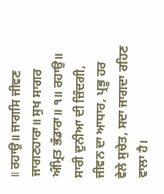॥ ਰਹਾਉ॥ ਜਾਗਸਿ ਜੀਵਣ ਜਾਗਣਹਾਰਾ॥ ਸੁਖ ਸਾਗਰ ਅੰਮ੍ਰਿਤ ਭੰਡਾਰਾ॥ ੧॥ ਰਹਾਉ॥
ਸਾਰੀ ਦੁਨੀਆ ਦੀ ਜ਼ਿੰਦਗੀ, ਜੀਵਨ ਦਾ ਆਧਾਰ, ਪ੍ਰਭੂ ਹਰ ਵੇਲੇ ਸੁਚੇਤ, ਸਦਾ ਜਾਗਦਾ ਰਹਿਣ ਵਾਲਾ ਹੈ।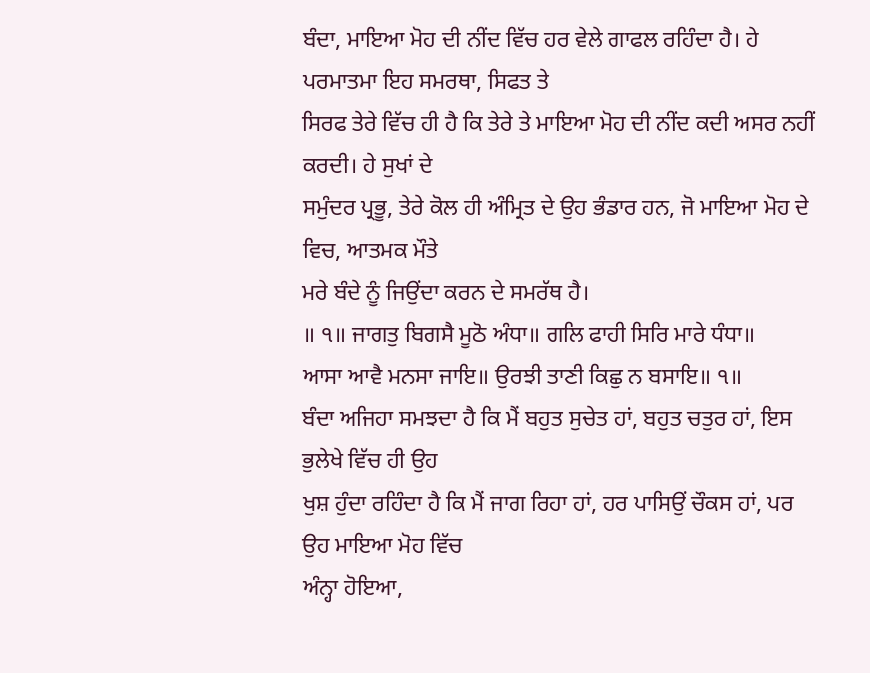ਬੰਦਾ, ਮਾਇਆ ਮੋਹ ਦੀ ਨੀਂਦ ਵਿੱਚ ਹਰ ਵੇਲੇ ਗਾਫਲ ਰਹਿੰਦਾ ਹੈ। ਹੇ ਪਰਮਾਤਮਾ ਇਹ ਸਮਰਥਾ, ਸਿਫਤ ਤੇ
ਸਿਰਫ ਤੇਰੇ ਵਿੱਚ ਹੀ ਹੈ ਕਿ ਤੇਰੇ ਤੇ ਮਾਇਆ ਮੋਹ ਦੀ ਨੀਂਦ ਕਦੀ ਅਸਰ ਨਹੀਂ ਕਰਦੀ। ਹੇ ਸੁਖਾਂ ਦੇ
ਸਮੁੰਦਰ ਪ੍ਰਭੂ, ਤੇਰੇ ਕੋਲ ਹੀ ਅੰਮ੍ਰਿਤ ਦੇ ਉਹ ਭੰਡਾਰ ਹਨ, ਜੋ ਮਾਇਆ ਮੋਹ ਦੇ ਵਿਚ, ਆਤਮਕ ਮੌਤੇ
ਮਰੇ ਬੰਦੇ ਨੂੰ ਜਿਉਂਦਾ ਕਰਨ ਦੇ ਸਮਰੱਥ ਹੈ।
॥ ੧॥ ਜਾਗਤੁ ਬਿਗਸੈ ਮੂਠੋ ਅੰਧਾ॥ ਗਲਿ ਫਾਹੀ ਸਿਰਿ ਮਾਰੇ ਧੰਧਾ॥
ਆਸਾ ਆਵੈ ਮਨਸਾ ਜਾਇ॥ ਉਰਝੀ ਤਾਣੀ ਕਿਛੁ ਨ ਬਸਾਇ॥ ੧॥
ਬੰਦਾ ਅਜਿਹਾ ਸਮਝਦਾ ਹੈ ਕਿ ਮੈਂ ਬਹੁਤ ਸੁਚੇਤ ਹਾਂ, ਬਹੁਤ ਚਤੁਰ ਹਾਂ, ਇਸ ਭੁਲੇਖੇ ਵਿੱਚ ਹੀ ਉਹ
ਖੁਸ਼ ਹੁੰਦਾ ਰਹਿੰਦਾ ਹੈ ਕਿ ਮੈਂ ਜਾਗ ਰਿਹਾ ਹਾਂ, ਹਰ ਪਾਸਿਉਂ ਚੌਕਸ ਹਾਂ, ਪਰ ਉਹ ਮਾਇਆ ਮੋਹ ਵਿੱਚ
ਅੰਨ੍ਹਾ ਹੋਇਆ,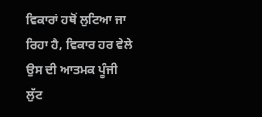ਵਿਕਾਰਾਂ ਹਥੋਂ ਲੁਟਿਆ ਜਾ ਰਿਹਾ ਹੈ, ਵਿਕਾਰ ਹਰ ਵੇਲੇ ਉਸ ਦੀ ਆਤਮਕ ਪੂੰਜੀ ਲੁੱਟ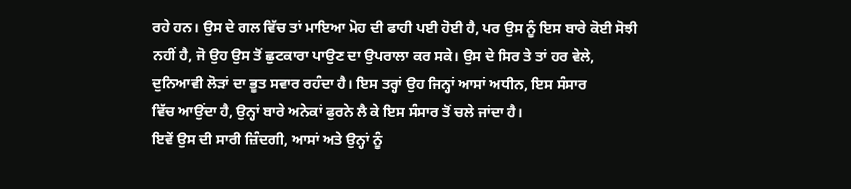ਰਹੇ ਹਨ। ਉਸ ਦੇ ਗਲ ਵਿੱਚ ਤਾਂ ਮਾਇਆ ਮੋਹ ਦੀ ਫਾਹੀ ਪਈ ਹੋਈ ਹੈ, ਪਰ ਉਸ ਨੂੰ ਇਸ ਬਾਰੇ ਕੋਈ ਸੋਝੀ
ਨਹੀਂ ਹੈ, ਜੋ ਉਹ ਉਸ ਤੋਂ ਛੁਟਕਾਰਾ ਪਾਉਣ ਦਾ ਉਪਰਾਲਾ ਕਰ ਸਕੇ। ਉਸ ਦੇ ਸਿਰ ਤੇ ਤਾਂ ਹਰ ਵੇਲੇ,
ਦੁਨਿਆਵੀ ਲੋੜਾਂ ਦਾ ਭੂਤ ਸਵਾਰ ਰਹੰਦਾ ਹੈ। ਇਸ ਤਰ੍ਹਾਂ ਉਹ ਜਿਨ੍ਹਾਂ ਆਸਾਂ ਅਧੀਨ, ਇਸ ਸੰਸਾਰ
ਵਿੱਚ ਆਉਂਦਾ ਹੈ, ਉਨ੍ਹਾਂ ਬਾਰੇ ਅਨੇਕਾਂ ਫੁਰਨੇ ਲੈ ਕੇ ਇਸ ਸੰਸਾਰ ਤੋਂ ਚਲੇ ਜਾਂਦਾ ਹੈ।
ਇਵੇਂ ਉਸ ਦੀ ਸਾਰੀ ਜ਼ਿੰਦਗੀ, ਆਸਾਂ ਅਤੇ ਉਨ੍ਹਾਂ ਨੂੰ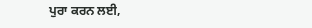ਪੁਰਾ ਕਰਨ ਲਈ,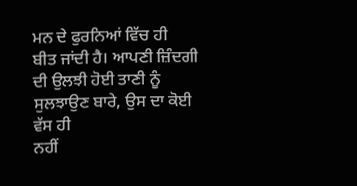ਮਨ ਦੇ ਫੁਰਨਿਆਂ ਵਿੱਚ ਹੀ
ਬੀਤ ਜਾਂਦੀ ਹੈ। ਆਪਣੀ ਜ਼ਿੰਦਗੀ ਦੀ ਉਲਝੀ ਹੋਈ ਤਾਣੀ ਨੂੰ ਸੁਲਝਾਉਣ ਬਾਰੇ, ਉਸ ਦਾ ਕੋਈ ਵੱਸ ਹੀ
ਨਹੀਂ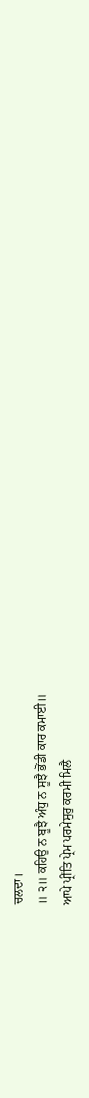ਚਲਦਾ।
॥ ੨॥ ਕਹਿਉ ਨ ਬੂਝੈ ਅੰਧੁ ਨ ਸੂਝੈ ਭੋਂਡੀ ਕਾਰ ਕਮਾਈ॥
ਆਪੇ ਪ੍ਰੀਂਤਿ ਪ੍ਰੇਮ ਪਰਮੇਸੁਰੁ ਕਰਮੀ ਮਿਲੈ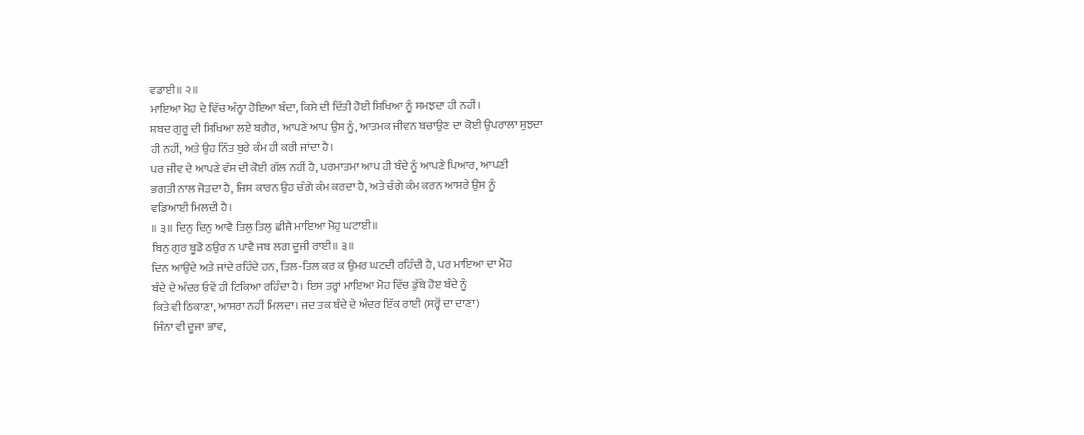ਵਡਾਈ॥ ੨॥
ਮਾਇਆ ਮੋਹ ਦੇ ਵਿੱਚ ਅੰਨ੍ਹਾ ਹੋਇਆ ਬੰਦਾ, ਕਿਸੇ ਦੀ ਦਿੱਤੀ ਹੋਈ ਸਿਖਿਆ ਨੂੰ ਸਮਝਦਾ ਹੀ ਨਹੀਂ।
ਸ਼ਬਦ ਗੁਰੂ ਦੀ ਸਿਖਿਆ ਲਏ ਬਗੈਰ, ਆਪਣੇ ਆਪ ਉਸ ਨੂੰ, ਆਤਮਕ ਜੀਵਨ ਬਚਾਉਣ ਦਾ ਕੋਈ ਉਪਰਾਲਾ ਸੁਝਦਾ
ਹੀ ਨਹੀਂ, ਅਤੇ ਉਹ ਨਿੱਤ ਬੁਰੇ ਕੰਮ ਹੀ ਕਰੀ ਜਾਂਦਾ ਹੈ।
ਪਰ ਜੀਵ ਦੇ ਆਪਣੇ ਵੱਸ ਦੀ ਕੋਈ ਗੱਲ ਨਹੀਂ ਹੈ, ਪਰਮਾਤਮਾ ਆਪ ਹੀ ਬੰਦੇ ਨੂੰ ਆਪਣੇ ਪਿਆਰ, ਆਪਣੀ
ਭਗਤੀ ਨਾਲ ਜੋੜਦਾ ਹੈ, ਜਿਸ ਕਾਰਨ ਉਹ ਚੰਗੇ ਕੰਮ ਕਰਦਾ ਹੈ, ਅਤੇ ਚੰਗੇ ਕੰਮ ਕਰਨ ਆਸਰੇ ਉਸ ਨੂੰ
ਵਡਿਆਈ ਮਿਲਦੀ ਹੈ।
॥ ੩॥ ਦਿਨੁ ਦਿਨੁ ਆਵੈ ਤਿਲੁ ਤਿਲੁ ਛੀਜੈ ਮਾਇਆ ਮੋਹੁ ਘਟਾਈ॥
ਬਿਨੁ ਗੁਰ ਬੂਡੋ ਠਉਰ ਨ ਪਾਵੈ ਜਬ ਲਗ ਦੂਜੀ ਰਾਈ॥ ੩॥
ਦਿਨ ਆਉਂਦੇ ਅਤੇ ਜਾਂਦੇ ਰਹਿੰਦੇ ਹਨ, ਤਿਲ-ਤਿਲ ਕਰ ਕ ਉਮਰ ਘਟਦੀ ਰਹਿੰਦੀ ਹੈ, ਪਰ ਮਾਇਆ ਦਾ ਮੋਹ
ਬੰਦੇ ਦੇ ਅੰਦਰ ਓਵੇਂ ਹੀ ਟਿਕਿਆ ਰਹਿੰਦਾ ਹੈ। ਇਸ ਤਰ੍ਹਾਂ ਮਾਇਆ ਮੋਹ ਵਿੱਚ ਡੁੱਬੇ ਹੋੲ ਬੰਦੇ ਨੂੰ
ਕਿਤੇ ਵੀ ਠਿਕਾਣਾ, ਆਸਰਾ ਨਹੀਂ ਮਿਲਦਾ। ਜਦ ਤਕ ਬੰਦੇ ਦੇ ਅੰਦਰ ਇੱਕ ਰਾਈ (ਸਰ੍ਹੋਂ ਦਾ ਦਾਣਾ)
ਜਿੰਨਾ ਵੀ ਦੂਜਾ ਭਾਵ,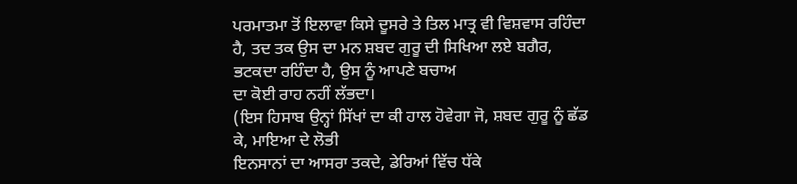ਪਰਮਾਤਮਾ ਤੋਂ ਇਲਾਵਾ ਕਿਸੇ ਦੂਸਰੇ ਤੇ ਤਿਲ ਮਾਤ੍ਰ ਵੀ ਵਿਸ਼ਵਾਸ ਰਹਿੰਦਾ
ਹੈ, ਤਦ ਤਕ ਉਸ ਦਾ ਮਨ ਸ਼ਬਦ ਗੁਰੂ ਦੀ ਸਿਖਿਆ ਲਏ ਬਗੈਰ, ਭਟਕਦਾ ਰਹਿੰਦਾ ਹੈ, ਉਸ ਨੂੰ ਆਪਣੇ ਬਚਾਅ
ਦਾ ਕੋਈ ਰਾਹ ਨਹੀਂ ਲੱਭਦਾ।
(ਇਸ ਹਿਸਾਬ ਉਨ੍ਹਾਂ ਸਿੱਖਾਂ ਦਾ ਕੀ ਹਾਲ ਹੋਵੇਗਾ ਜੋ, ਸ਼ਬਦ ਗੁਰੂ ਨੂੰ ਛੱਡ ਕੇ, ਮਾਇਆ ਦੇ ਲੋਭੀ
ਇਨਸਾਨਾਂ ਦਾ ਆਸਰਾ ਤਕਦੇ, ਡੇਰਿਆਂ ਵਿੱਚ ਧੱਕੇ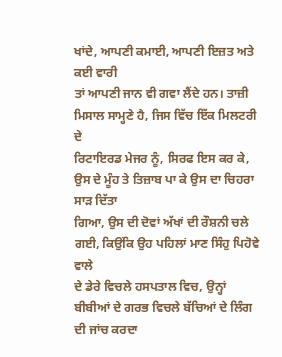ਖਾਂਦੇ, ਆਪਣੀ ਕਮਾਈ, ਆਪਣੀ ਇਜ਼ਤ ਅਤੇ ਕਈ ਵਾਰੀ
ਤਾਂ ਆਪਣੀ ਜਾਨ ਵੀ ਗਵਾ ਲੈਂਦੇ ਹਨ। ਤਾਜ਼ੀ ਮਿਸਾਲ ਸਾਮ੍ਹਣੇ ਹੈ, ਜਿਸ ਵਿੱਚ ਇੱਕ ਮਿਲਟਰੀ ਦੇ
ਰਿਟਾਇਰਡ ਮੇਜਰ ਨੂੰ, ਸਿਰਫ ਇਸ ਕਰ ਕੇ, ਉਸ ਦੇ ਮੂੰਹ ਤੇ ਤਿਜ਼ਾਬ ਪਾ ਕੇ ਉਸ ਦਾ ਚਿਹਰਾ ਸਾੜ ਦਿੱਤਾ
ਗਿਆ, ਉਸ ਦੀ ਦੋਵਾਂ ਅੱਖਾਂ ਦੀ ਰੌਸ਼ਨੀ ਚਲੇ ਗਈ, ਕਿਉਂਕਿ ਉਹ ਪਹਿਲਾਂ ਮਾਣ ਸਿੰਹੁ ਪਿਹੋਵੇ ਵਾਲੇ
ਦੇ ਡੇਰੇ ਵਿਚਲੇ ਹਸਪਤਾਲ ਵਿਚ, ਉਨ੍ਹਾਂ ਬੀਬੀਆਂ ਦੇ ਗਰਭ ਵਿਚਲੇ ਬੱਚਿਆਂ ਦੇ ਲਿੰਗ ਦੀ ਜਾਂਚ ਕਰਦਾ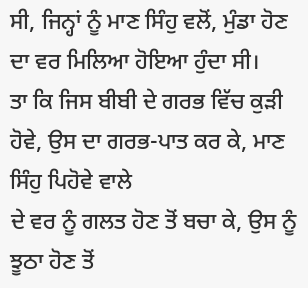ਸੀ, ਜਿਨ੍ਹਾਂ ਨੂੰ ਮਾਣ ਸਿੰਹੁ ਵਲੋਂ, ਮੁੰਡਾ ਹੋਣ ਦਾ ਵਰ ਮਿਲਿਆ ਹੋਇਆ ਹੁੰਦਾ ਸੀ।
ਤਾ ਕਿ ਜਿਸ ਬੀਬੀ ਦੇ ਗਰਭ ਵਿੱਚ ਕੁੜੀ ਹੋਵੇ, ਉਸ ਦਾ ਗਰਭ-ਪਾਤ ਕਰ ਕੇ, ਮਾਣ ਸਿੰਹੁ ਪਿਹੋਵੇ ਵਾਲੇ
ਦੇ ਵਰ ਨੂੰ ਗਲਤ ਹੋਣ ਤੋਂ ਬਚਾ ਕੇ, ਉਸ ਨੂੰ ਝੂਠਾ ਹੋਣ ਤੋਂ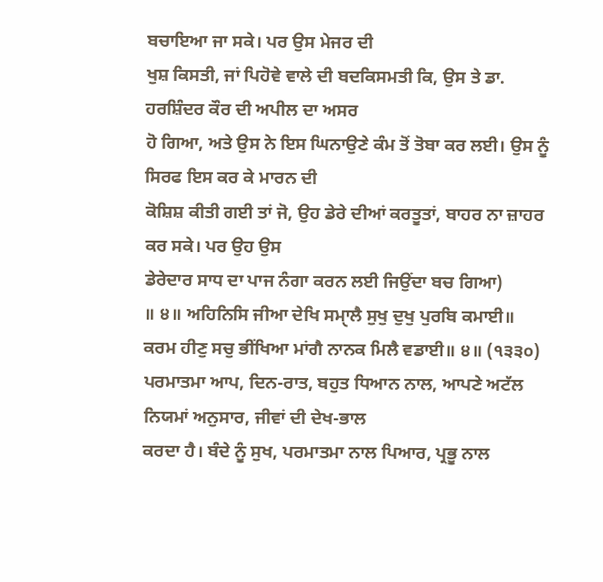ਬਚਾਇਆ ਜਾ ਸਕੇ। ਪਰ ਉਸ ਮੇਜਰ ਦੀ
ਖੁਸ਼ ਕਿਸਤੀ, ਜਾਂ ਪਿਹੋਵੇ ਵਾਲੇ ਦੀ ਬਦਕਿਸਮਤੀ ਕਿ, ਉਸ ਤੇ ਡਾ. ਹਰਸ਼ਿੰਦਰ ਕੌਰ ਦੀ ਅਪੀਲ ਦਾ ਅਸਰ
ਹੋ ਗਿਆ, ਅਤੇ ਉਸ ਨੇ ਇਸ ਘਿਨਾਉਣੇ ਕੰਮ ਤੋਂ ਤੋਬਾ ਕਰ ਲਈ। ਉਸ ਨੂੰ ਸਿਰਫ ਇਸ ਕਰ ਕੇ ਮਾਰਨ ਦੀ
ਕੋਸ਼ਿਸ਼ ਕੀਤੀ ਗਈ ਤਾਂ ਜੋ, ਉਹ ਡੇਰੇ ਦੀਆਂ ਕਰਤੂਤਾਂ, ਬਾਹਰ ਨਾ ਜ਼ਾਹਰ ਕਰ ਸਕੇ। ਪਰ ਉਹ ਉਸ
ਡੇਰੇਦਾਰ ਸਾਧ ਦਾ ਪਾਜ ਨੰਗਾ ਕਰਨ ਲਈ ਜਿਉਂਦਾ ਬਚ ਗਿਆ)
॥ ੪॥ ਅਹਿਨਿਸਿ ਜੀਆ ਦੇਖਿ ਸਮਾੑਲੈ ਸੁਖੁ ਦੁਖੁ ਪੁਰਬਿ ਕਮਾਈ॥
ਕਰਮ ਹੀਣੁ ਸਚੁ ਭੀਂਖਿਆ ਮਾਂਗੈ ਨਾਨਕ ਮਿਲੈ ਵਡਾਈ॥ ੪॥ (੧੩੩੦)
ਪਰਮਾਤਮਾ ਆਪ, ਦਿਨ-ਰਾਤ, ਬਹੁਤ ਧਿਆਨ ਨਾਲ, ਆਪਣੇ ਅਟੱਲ ਨਿਯਮਾਂ ਅਨੁਸਾਰ, ਜੀਵਾਂ ਦੀ ਦੇਖ-ਭਾਲ
ਕਰਦਾ ਹੈ। ਬੰਦੇ ਨੂੰ ਸੁਖ, ਪਰਮਾਤਮਾ ਨਾਲ ਪਿਆਰ, ਪ੍ਰਭੂ ਨਾਲ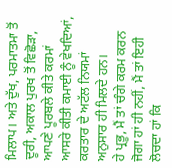ਮਿਲਾਪ। ਅਤੇ ਦੁੱਖ, ਪਰਮਾਤਮਾ ਤੋਂ
ਦੂਰੀ, ਅਕਾਲ ਪੁਰਖ ਤੋਂ ਵਿਛੋੜਾ, ਆਪਣੇ ਪੂਰਬਲੇ ਕੀਤੇ ਕਰਮਾਂ ਆਸਰੇ ਕੀਤੀ ਕਮਾਈ ਨੂੰ ਵੇਖਦਿਆਂ,
ਕਰਤਾਰ ਦੇ ਅਟੱਲ ਨਿਯਮਾਂ ਅਨੁਸਾਰ ਹੀ ਮਿਲਦੇ ਹਨ।
ਹੇ ਪ੍ਰਭੂ, ਮੈਂ ਤਾਂ ਚੰਗੇ ਕਰਮ ਕਰਨ ਜੋਗਾ ਹਾਂ ਹੀ ਨਹੀਂ, ਮੈਂ ਤਾਂ ਇਹੀ ਲੋਚਦਾ ਹਾਂ ਕਿ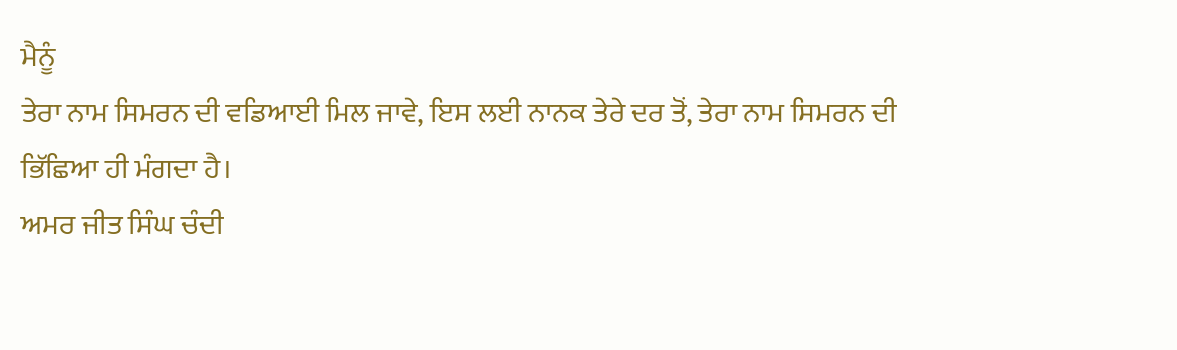ਮੈਨੂੰ
ਤੇਰਾ ਨਾਮ ਸਿਮਰਨ ਦੀ ਵਡਿਆਈ ਮਿਲ ਜਾਵੇ, ਇਸ ਲਈ ਨਾਨਕ ਤੇਰੇ ਦਰ ਤੋਂ, ਤੇਰਾ ਨਾਮ ਸਿਮਰਨ ਦੀ
ਭਿੱਛਿਆ ਹੀ ਮੰਗਦਾ ਹੈ।
ਅਮਰ ਜੀਤ ਸਿੰਘ ਚੰਦੀ